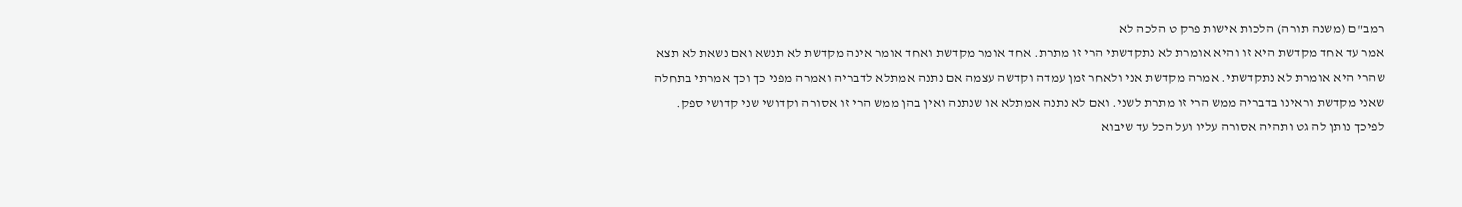רמב"ם (משנה תורה) הלכות אישות פרק ט הלכה לא
אמר עד אחד מקדשת היא זו והיא אומרת לא נתקדשתי הרי זו מתרת. אחד אומר מקדשת ואחד אומר אינה מקדשת לא תנשא ואם נשאת לא תצא שהרי היא אומרת לא נתקדשתי. אמרה מקדשת אני ולאחר זמן עמדה וקדשה עצמה אם נתנה אמתלא לדבריה ואמרה מפני כך וכך אמרתי בתחלה שאני מקדשת וראינו בדבריה ממש הרי זו מתרת לשני. ואם לא נתנה אמתלא או שנתנה ואין בהן ממש הרי זו אסורה וקדושי שני קדושי ספק. לפיכך נותן לה גט ותהיה אסורה עליו ועל הכל עד שיבוא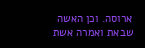ארוסה. וכן האשה שבאת ואמרה אשת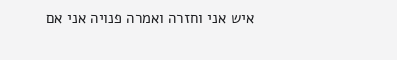איש אני וחזרה ואמרה פנויה אני אם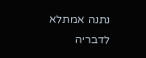נתנה אמתלא לדבריה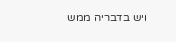ויש בדבריה ממש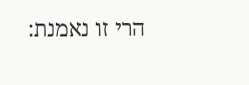הרי זו נאמנת: